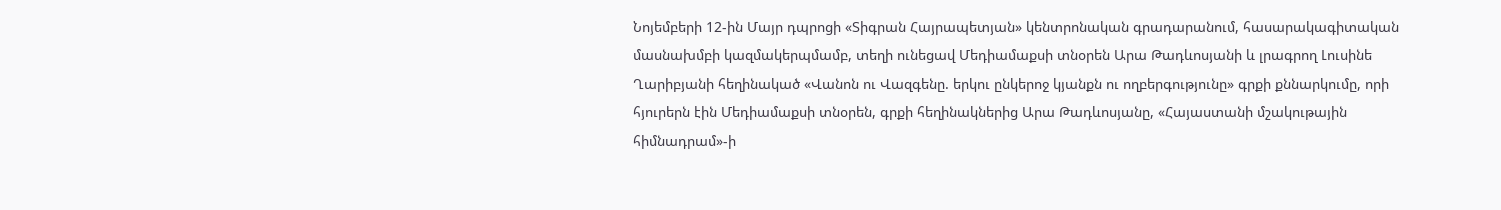Նոյեմբերի 12-ին Մայր դպրոցի «Տիգրան Հայրապետյան» կենտրոնական գրադարանում, հասարակագիտական մասնախմբի կազմակերպմամբ, տեղի ունեցավ Մեդիամաքսի տնօրեն Արա Թադևոսյանի և լրագրող Լուսինե Ղարիբյանի հեղինակած «Վանոն ու Վազգենը. երկու ընկերոջ կյանքն ու ողբերգությունը» գրքի քննարկումը, որի հյուրերն էին Մեդիամաքսի տնօրեն, գրքի հեղինակներից Արա Թադևոսյանը, «Հայաստանի մշակութային հիմնադրամ»-ի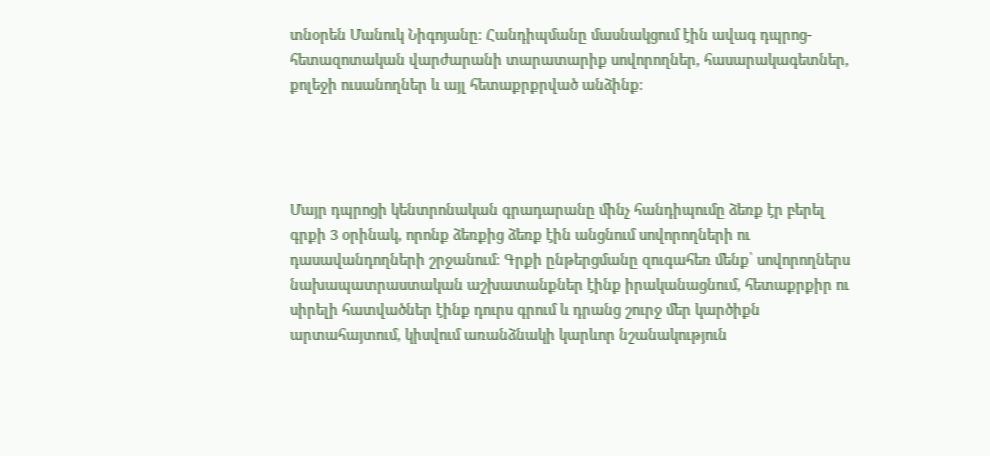տնօրեն Մանուկ Նիգոյանը։ Հանդիպմանը մասնակցում էին ավագ դպրոց-հետազոտական վարժարանի տարատարիք սովորողներ, հասարակագետներ, քոլեջի ուսանողներ և այլ հետաքրքրված անձինք։




Մայր դպրոցի կենտրոնական գրադարանը մինչ հանդիպումը ձեռք էր բերել գրքի 3 օրինակ, որոնք ձեռքից ձեռք էին անցնում սովորողների ու դասավանդողների շրջանում։ Գրքի ընթերցմանը զուգահեռ մենք՝ սովորողներս նախապատրաստական աշխատանքներ էինք իրականացնում, հետաքրքիր ու սիրելի հատվածներ էինք դուրս գրում և դրանց շուրջ մեր կարծիքն արտահայտում, կիսվում առանձնակի կարևոր նշանակություն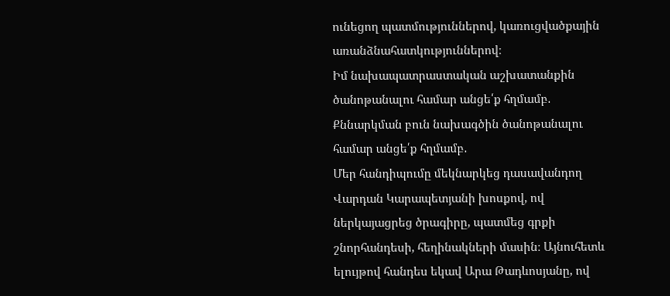ունեցող պատմություններով, կառուցվածքային առանձնահատկություններով։
Իմ նախապատրաստական աշխատանքին ծանոթանալու համար անցե՛ք հղմամբ.
Քննարկման բուն նախագծին ծանոթանալու համար անցե՛ք հղմամբ.
Մեր հանդիպումը մեկնարկեց դասավանդող Վարդան Կարապետյանի խոսքով, ով ներկայացրեց ծրագիրը, պատմեց գրքի շնորհանդեսի, հեղինակների մասին։ Այնուհետև ելույթով հանդես եկավ Արա Թադևոսյանը, ով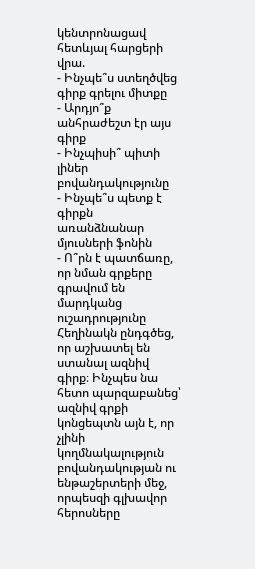կենտրոնացավ հետևյալ հարցերի վրա.
- Ինչպե՞ս ստեղծվեց գիրք գրելու միտքը
- Արդյո՞ք անհրաժեշտ էր այս գիրք
- Ինչպիսի՞ պիտի լիներ բովանդակությունը
- Ինչպե՞ս պետք է գիրքն առանձնանար մյուսների ֆոնին
- Ո՞րն է պատճառը, որ նման գրքերը գրավում են մարդկանց ուշադրությունը
Հեղինակն ընդգծեց, որ աշխատել են ստանալ ազնիվ գիրք։ Ինչպես նա հետո պարզաբանեց՝ ազնիվ գրքի կոնցեպտն այն է, որ չլինի կողմնակալություն բովանդակության ու ենթաշերտերի մեջ, որպեսզի գլխավոր հերոսները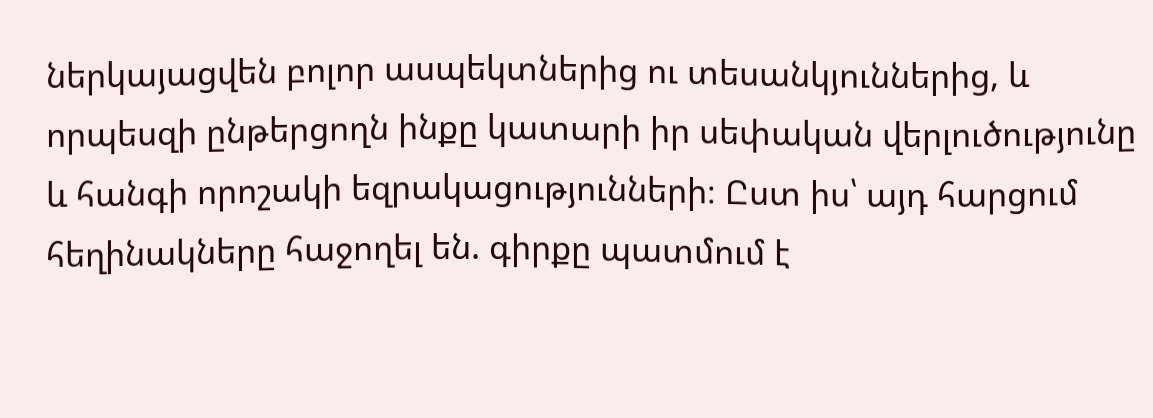ներկայացվեն բոլոր ասպեկտներից ու տեսանկյուններից, և որպեսզի ընթերցողն ինքը կատարի իր սեփական վերլուծությունը և հանգի որոշակի եզրակացությունների։ Ըստ իս՝ այդ հարցում հեղինակները հաջողել են. գիրքը պատմում է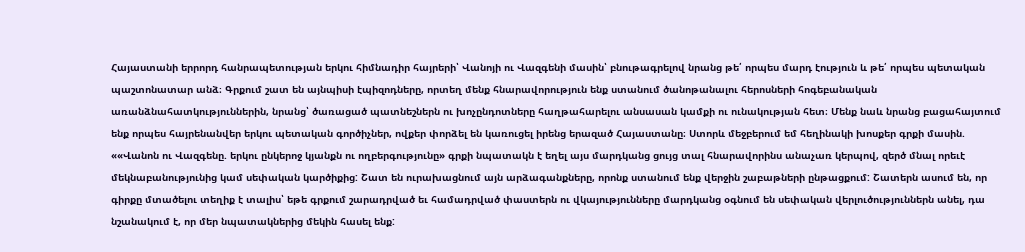Հայաստանի երրորդ հանրապետության երկու հիմնադիր հայրերի՝ Վանոյի ու Վազգենի մասին՝ բնութագրելով նրանց թե՛ որպես մարդ էություն և թե՛ որպես պետական պաշտոնատար անձ։ Գրքում շատ են այնպիսի էպիզոդները, որտեղ մենք հնարավորություն ենք ստանում ծանոթանալու հերոսների հոգեբանական առանձնահատկություններին, նրանց՝ ծառացած պատնեշներն ու խոչընդոտները հաղթահարելու անսասան կամքի ու ունակության հետ։ Մենք նաև նրանց բացահայտում ենք որպես հայրենանվեր երկու պետական գործիչներ, ովքեր փորձել են կառուցել իրենց երազած Հայաստանը։ Ստորև մեջբերում եմ հեղինակի խոսքեր գրքի մասին.
««Վանոն ու Վազգենը. երկու ընկերոջ կյանքն ու ողբերգությունը» գրքի նպատակն է եղել այս մարդկանց ցույց տալ հնարավորինս անաչառ կերպով, զերծ մնալ որեւէ մեկնաբանությունից կամ սեփական կարծիքից: Շատ են ուրախացնում այն արձագանքները, որոնք ստանում ենք վերջին շաբաթների ընթացքում: Շատերն ասում են, որ գիրքը մտածելու տեղիք է տալիս՝ եթե գրքում շարադրված եւ համադրված փաստերն ու վկայությունները մարդկանց օգնում են սեփական վերլուծություններն անել, դա նշանակում է, որ մեր նպատակներից մեկին հասել ենք: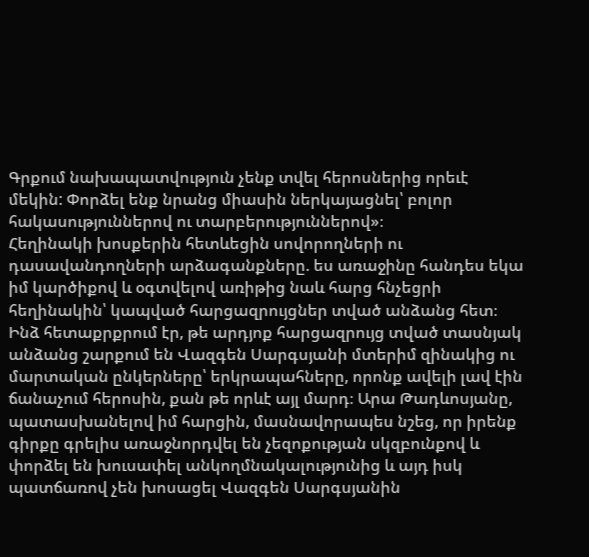Գրքում նախապատվություն չենք տվել հերոսներից որեւէ մեկին: Փորձել ենք նրանց միասին ներկայացնել՝ բոլոր հակասություններով ու տարբերություններով»։
Հեղինակի խոսքերին հետևեցին սովորողների ու դասավանդողների արձագանքները. ես առաջինը հանդես եկա իմ կարծիքով և օգտվելով առիթից նաև հարց հնչեցրի հեղինակին՝ կապված հարցազրույցներ տված անձանց հետ։ Ինձ հետաքրքրում էր, թե արդյոք հարցազրույց տված տասնյակ անձանց շարքում են Վազգեն Սարգսյանի մտերիմ զինակից ու մարտական ընկերները՝ երկրապահները, որոնք ավելի լավ էին ճանաչում հերոսին, քան թե որևէ այլ մարդ։ Արա Թադևոսյանը, պատասխանելով իմ հարցին, մասնավորապես նշեց, որ իրենք գիրքը գրելիս առաջնորդվել են չեզոքության սկզբունքով և փորձել են խուսափել անկողմնակալությունից և այդ իսկ պատճառով չեն խոսացել Վազգեն Սարգսյանին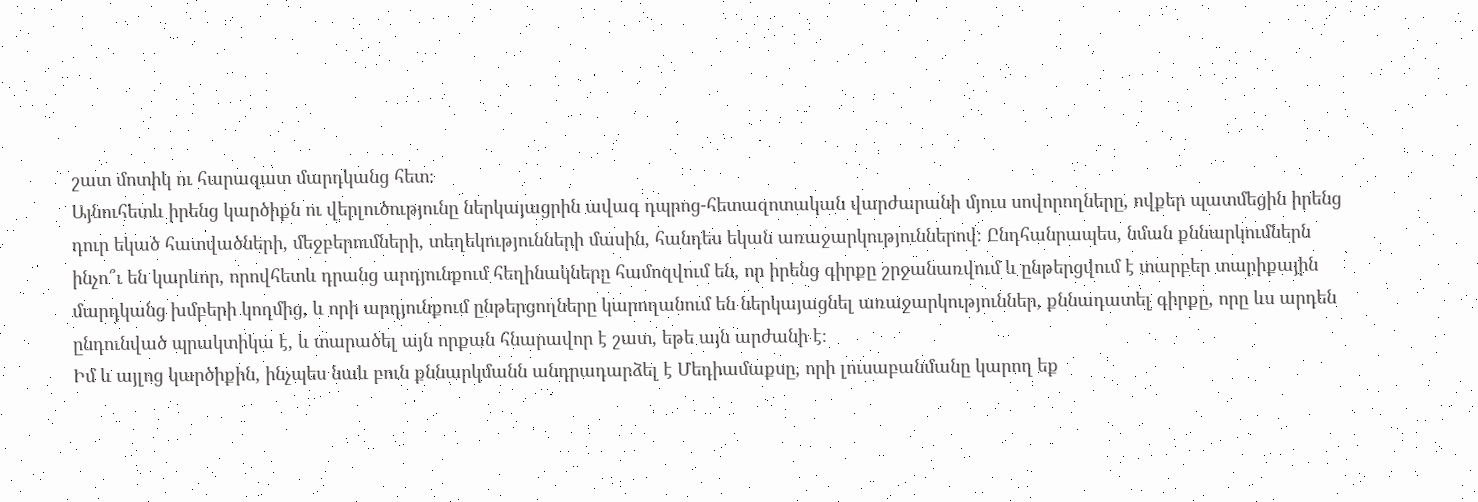շատ մոտիկ ու հարազատ մարդկանց հետ։
Այնուհետև իրենց կարծիքն ու վերլուծությունը ներկայացրին ավագ դպրոց-հետազոտական վարժարանի մյուս սովորողները, ովքեր պատմեցին իրենց դուր եկած հատվածների, մեջբերումների, տեղեկությունների մասին, հանդես եկան առաջարկություններով։ Ընդհանրապես, նման քննարկումներն ինչո՞ւ են կարևոր, որովհետև դրանց արդյունքում հեղինակները համոզվում են, որ իրենց գիրքը շրջանառվում և ընթերցվում է տարբեր տարիքային մարդկանց խմբերի կողմից, և որի արդյունքում ընթերցողները կարողանում են ներկայացնել առաջարկություններ, քննադատել գիրքը, որը ևս արդեն ընդունված պրակտիկա է, և տարածել այն որքան հնարավոր է շատ, եթե այն արժանի է։
Իմ և այլոց կարծիքին, ինչպես նաև բուն քննարկմանն անդրադարձել է Մեդիամաքսը, որի լուսաբանմանը կարող եք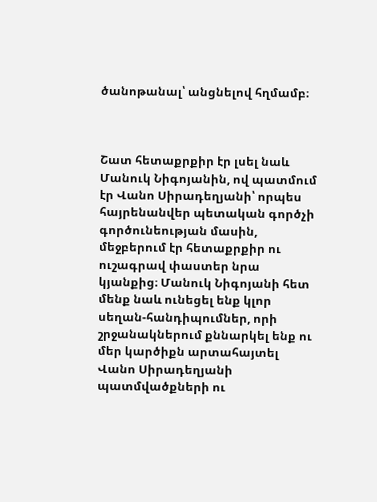ծանոթանալ՝ անցնելով հղմամբ։



Շատ հետաքրքիր էր լսել նաև Մանուկ Նիգոյանին, ով պատմում էր Վանո Սիրադեղյանի՝ որպես հայրենանվեր պետական գործչի գործունեության մասին, մեջբերում էր հետաքրքիր ու ուշագրավ փաստեր նրա կյանքից։ Մանուկ Նիգոյանի հետ մենք նաև ունեցել ենք կլոր սեղան-հանդիպումներ, որի շրջանակներում քննարկել ենք ու մեր կարծիքն արտահայտել Վանո Սիրադեղյանի պատմվածքների ու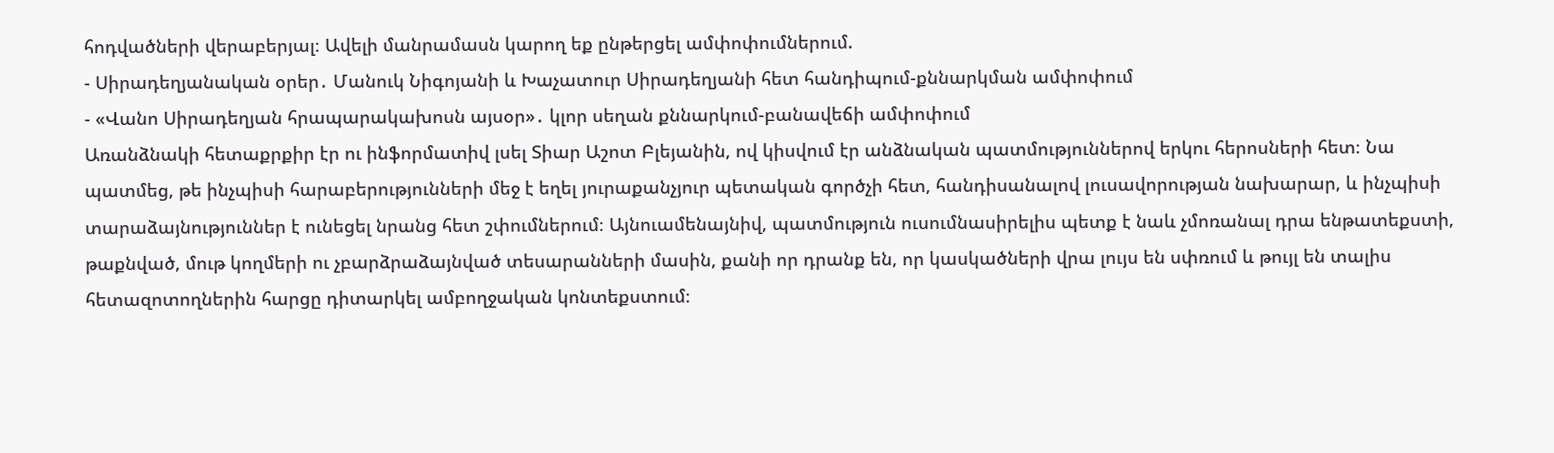հոդվածների վերաբերյալ։ Ավելի մանրամասն կարող եք ընթերցել ամփոփումներում.
- Սիրադեղյանական օրեր․ Մանուկ Նիգոյանի և Խաչատուր Սիրադեղյանի հետ հանդիպում-քննարկման ամփոփում
- «Վանո Սիրադեղյան հրապարակախոսն այսօր»․ կլոր սեղան քննարկում-բանավեճի ամփոփում
Առանձնակի հետաքրքիր էր ու ինֆորմատիվ լսել Տիար Աշոտ Բլեյանին, ով կիսվում էր անձնական պատմություններով երկու հերոսների հետ։ Նա պատմեց, թե ինչպիսի հարաբերությունների մեջ է եղել յուրաքանչյուր պետական գործչի հետ, հանդիսանալով լուսավորության նախարար, և ինչպիսի տարաձայնություններ է ունեցել նրանց հետ շփումներում։ Այնուամենայնիվ, պատմություն ուսումնասիրելիս պետք է նաև չմոռանալ դրա ենթատեքստի, թաքնված, մութ կողմերի ու չբարձրաձայնված տեսարանների մասին, քանի որ դրանք են, որ կասկածների վրա լույս են սփռում և թույլ են տալիս հետազոտողներին հարցը դիտարկել ամբողջական կոնտեքստում։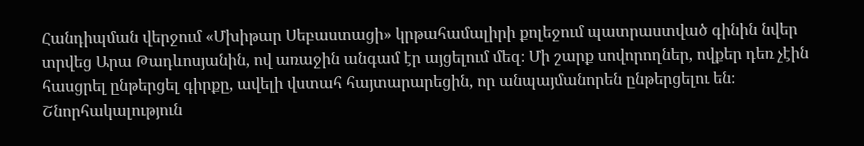Հանդիպման վերջում «Մխիթար Սեբաստացի» կրթահամալիրի քոլեջում պատրաստված գինին նվեր տրվեց Արա Թադևոսյանին, ով առաջին անգամ էր այցելում մեզ։ Մի շարք սովորողներ, ովքեր դեռ չէին հասցրել ընթերցել գիրքը, ավելի վստահ հայտարարեցին, որ անպայմանորեն ընթերցելու են։ Շնորհակալություն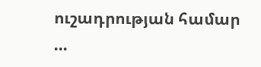ուշադրության համար …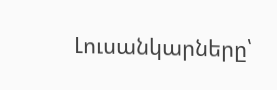Լուսանկարները՝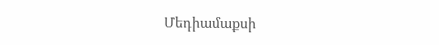Մեդիամաքսի